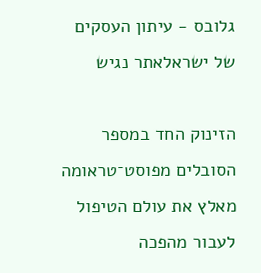גלובס - עיתון העסקים של ישראלאתר נגיש

הזינוק החד במספר הסובלים מפוסט־טראומה מאלץ את עולם הטיפול לעבור מהפכה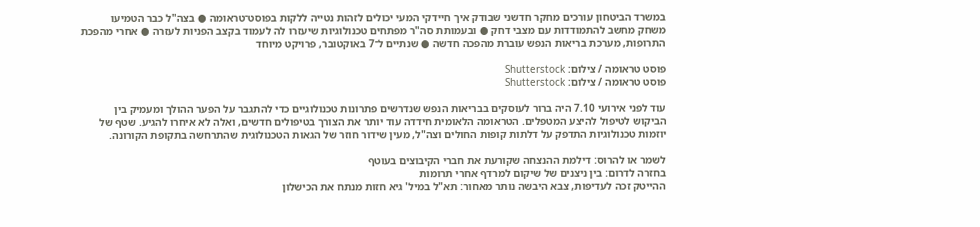במשרד הביטחון עורכים מחקר חדשני שבודק איך חיידקי המעי יכולים לזהות נטייה ללקות בפוסט־טראומה ● בצה"ל כבר הטמיעו משחק מחשב להתמודדות עם מצבי דחק ● ובעמותת סה"ר מפתחים טכנולוגיות שיעזרו לה לעמוד בקצב הפניות לעזרה ● אחרי מהפכת התרופות, מערכת בריאות הנפש עוברת מהפכה חדשה ● שנתיים ל־7 באוקטובר, פרויקט מיוחד

פוסט טראומה / צילום: Shutterstock
פוסט טראומה / צילום: Shutterstock

עוד לפני אירועי 7.10 היה ברור לעוסקים בבריאות הנפש שנדרשים פתרונות טכנולוגיים כדי להתגבר על הפער ההולך ומעמיק בין הביקוש לטיפול להיצע המטפלים. הטראומה הלאומית חידדה עוד יותר את הצורך בטיפולים חדשים, ואלה לא איחרו להגיע. שטף של יוזמות טכנולוגיות התדפק על דלתות קופות החולים וצה"ל, מעין שידור חוזר של הגאות הטכנולוגית שהתרחשה בתקופת הקורונה.

לשמר או להרוס: דילמת ההנצחה שקורעת את חברי הקיבוצים בעוטף
בחזרה לדרום: בין ניצנים של שיקום למרדף אחרי תרומות
ההייטק זכה לעדיפות, צבא היבשה נותר מאחור: תא"ל במיל' גיא חזות מנתח את הכישלון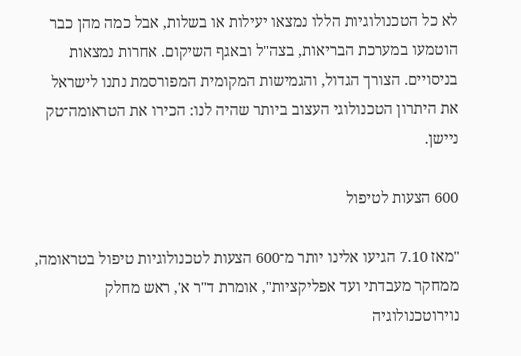לא כל הטכנולוגיות הללו נמצאו יעילות או בשלות, אבל כמה מהן כבר הוטמעו במערכת הבריאות, בצה"ל ובאגף השיקום. אחרות נמצאות בניסויים. הצורך הגדול, והגמישות המקומית המפורסמת נתנו לישראל את היתרון הטכנולוגי העצוב ביותר שהיה לנו: הכירו את הטראומה־טק ניישן.

600 הצעות לטיפול

"מאז 7.10 הגיעו אלינו יותר מ־600 הצעות לטכנולוגיות טיפול בטראומה, ממחקר מעבדתי ועד אפליקציות", אומרת ד"ר א', ראש מחלק נוירוטכנולוגיה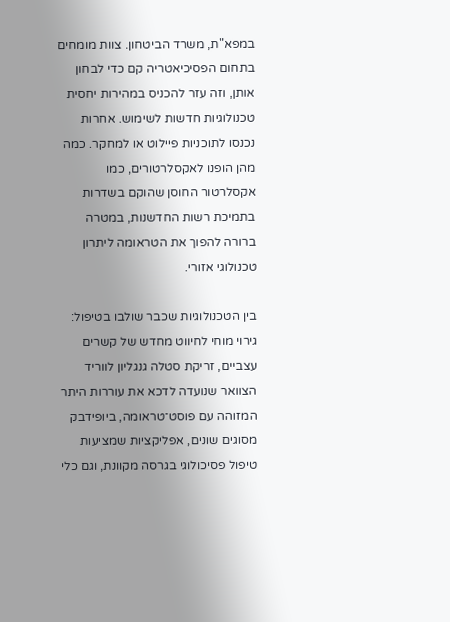במפא"ת, משרד הביטחון. צוות מומחים בתחום הפסיכיאטריה קם כדי לבחון אותן, וזה עזר להכניס במהירות יחסית טכנולוגיות חדשות לשימוש. אחרות נכנסו לתוכניות פיילוט או למחקר. כמה מהן הופנו לאקסלרטורים, כמו אקסלרטור החוסן שהוקם בשדרות בתמיכת רשות החדשנות, במטרה ברורה להפוך את הטראומה ליתרון טכנולוגי אזורי.

בין הטכנולוגיות שכבר שולבו בטיפול: גירוי מוחי לחיווט מחדש של קשרים עצביים, זריקת סטלה גנגליון לווריד הצוואר שנועדה לדכא את עוררות היתר המזוהה עם פוסט־טראומה, ביופידבק מסוגים שונים, אפליקציות שמציעות טיפול פסיכולוגי בגרסה מקוונת, וגם כלי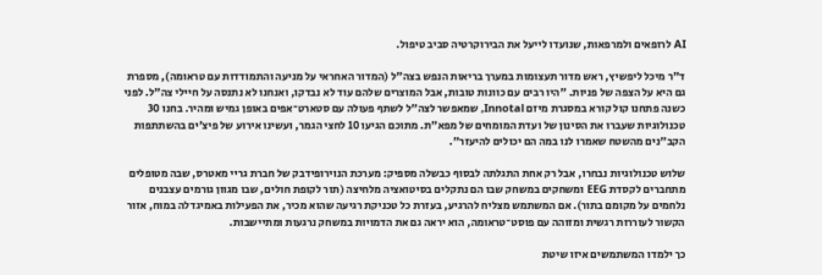AI לרופאים ולמרפאות, שנועדו לייעל את הבירוקרטיה סביב טיפול.

ד"ר מיכל ליפשיץ, ראש מדור תעצומות במערך בריאות הנפש בצה"ל (המדור האחראי על מניעה והתמודדות עם טראומה), מספרת גם היא על הצפה של פניות. "היו רבים עם כוונות טובות, אבל המוצרים שלהם עוד לא נבדקו, ואנחנו לא נתנסה על חיילי צה"ל. לפני כשנה פתחנו קול קורא במסגרת מיזם Innotal, שמאפשר לצה"ל לשתף פעולה עם סטארט־אפים באופן גמיש ומהיר. בחנו 30 טכנולוגיות שעברו את הסינון של ועדת המומחים של מפא"ת. מתוכם הגיעו 10 לחצי הגמר, ועשינו אירוע של פיצ'ים בהשתתפות הקב"נים מהשטח שאמרו לנו במה הם יכולים להיעזר".

שלוש טכנולוגיות נבחרו, אבל רק אחת התגלתה לבסוף כבשלה מספיק: מערכת הנוירופידבק של חברת גריי מאטרס, שבה מטופלים מתחברים לקסדת EEG ומשחקים במשחק שבו הם נתקלים בסיטואציה מלחיצה (תור לקופת חולים, שבו מגוון גורמים עצבנים נלחמים על מקומם בתור). אם המשתמש מצליח להרגיע, בעזרת כל טכניקת רגיעה שהוא מכיר, את הפעילות באמיגדלה במוח, אזור הקשור לעוררות רגשית ומזוהה עם פוסט־טראומה, הוא יראה גם את הדמויות במשחק נרגעות ומתיישבות.

כך ילמדו המשתמשים איזו שיטת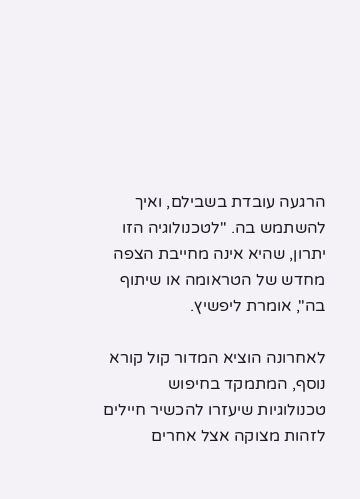הרגעה עובדת בשבילם, ואיך להשתמש בה. "לטכנולוגיה הזו יתרון, שהיא אינה מחייבת הצפה מחדש של הטראומה או שיתוף בה", אומרת ליפשיץ.

לאחרונה הוציא המדור קול קורא נוסף, המתמקד בחיפוש טכנולוגיות שיעזרו להכשיר חיילים לזהות מצוקה אצל אחרים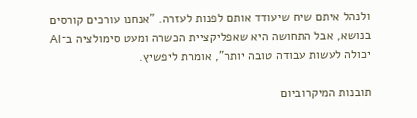ולנהל איתם שיח שיעודד אותם לפנות לעזרה. "אנחנו עורכים קורסים בנושא, אבל התחושה היא שאפליקציית הכשרה ומעט סימולציה ב־AI יכולה לעשות עבודה טובה יותר", אומרת ליפשיץ.

תובנות המיקרוביום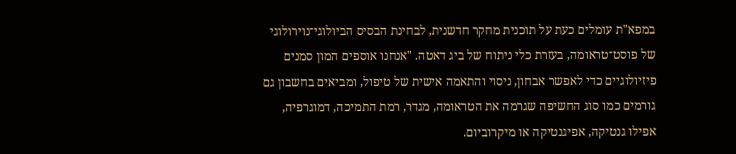במפא"ת עומלים כעת על תוכנית מחקר חדשנית, לבחינת הבסיס הביולוגי־נוירולוגי של פוסט־טראומה, בעזרת כלי ניתוח של ביג דאטה. "אנחנו אוספים המון סמנים פיזיולוגיים כדי לאפשר אבחון, ניסוי והתאמה אישית של טיפול, ומביאים בחשבון גם גורמים כמו סוג החשיפה שגרמה את הטראומה, מגדר, רמת התמיכה, דמוגרפיה, אפילו גנטיקה, אפיגנטיקה או מיקרוביום.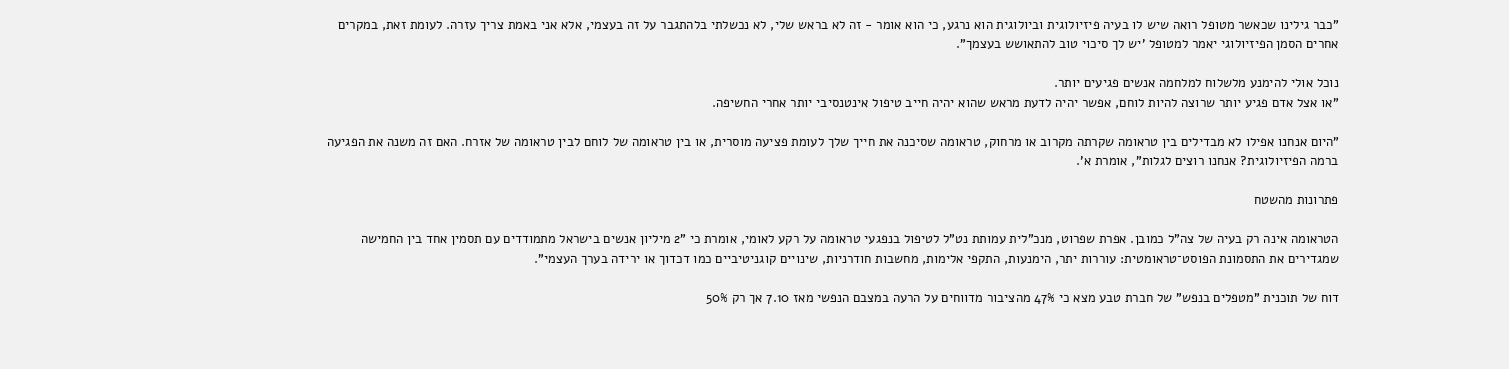"כבר גילינו שכאשר מטופל רואה שיש לו בעיה פיזיולוגית וביולוגית הוא נרגע, כי הוא אומר - זה לא בראש שלי, לא נכשלתי בלהתגבר על זה בעצמי, אלא אני באמת צריך עזרה. לעומת זאת, במקרים אחרים הסמן הפיזיולוגי יאמר למטופל 'יש לך סיכוי טוב להתאושש בעצמך".

נוכל אולי להימנע מלשלוח למלחמה אנשים פגיעים יותר.
"או אצל אדם פגיע יותר שרוצה להיות לוחם, אפשר יהיה לדעת מראש שהוא יהיה חייב טיפול אינטנסיבי יותר אחרי החשיפה.

"היום אנחנו אפילו לא מבדילים בין טראומה שקרתה מקרוב או מרחוק, טראומה שסיכנה את חייך שלך לעומת פציעה מוסרית, או בין טראומה של לוחם לבין טראומה של אזרח. האם זה משנה את הפגיעה ברמה הפיזיולוגית? אנחנו רוצים לגלות", אומרת א'.

פתרונות מהשטח

הטראומה אינה רק בעיה של צה"ל כמובן. אפרת שפרוט, מנכ"לית עמותת נט"ל לטיפול בנפגעי טראומה על רקע לאומי, אומרת כי "2 מיליון אנשים בישראל מתמודדים עם תסמין אחד בין החמישה שמגדירים את התסמונת הפוסט־טראומטית: עוררות יתר, הימנעות, התקפי אלימות, מחשבות חודרניות, שינויים קוגניטיביים כמו דכדוך או ירידה בערך העצמי".

דוח של תוכנית "מטפלים בנפש" של חברת טבע מצא כי 47% מהציבור מדווחים על הרעה במצבם הנפשי מאז 7.10 אך רק 50%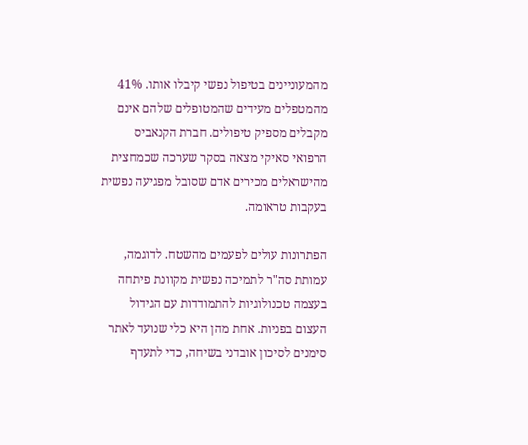מהמעוניינים בטיפול נפשי קיבלו אותו. 41% מהמטפלים מעידים שהמטופלים שלהם אינם מקבלים מספיק טיפולים. חברת הקנאביס הרפואי סאיקי מצאה בסקר שערכה שכמחצית מהישראלים מכירים אדם שסובל מפגיעה נפשית בעקבות טראומה.

הפתרונות עולים לפעמים מהשטח. לדוגמה, עמותת סה"ר לתמיכה נפשית מקוונת פיתחה בעצמה טכנולוגיות להתמודדות עם הגידול העצום בפניות. אחת מהן היא כלי שנועד לאתר סימנים לסיכון אובדני בשיחה, כדי לתעדף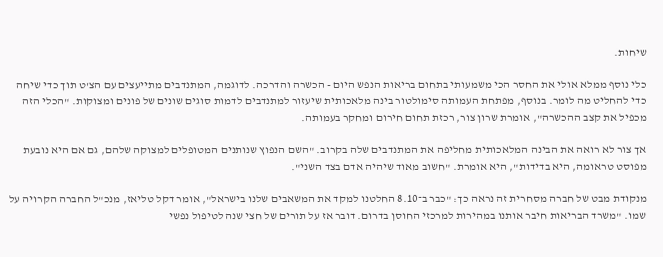שיחות.

כלי נוסף ממלא אולי את החסר הכי משמעותי בתחום בריאות הנפש היום - הכשרה והדרכה. לדוגמה, המתנדבים מתייעצים עם הצ'ט תוך כדי שיחה כדי להחליט מה לומר. בנוסף, מפתחת העמותה סימולטור בינה מלאכותית שיעזור למתנדבים לדמות סוגים שונים של פונים ומצוקות. "הכלי הזה מכפיל את קצב ההכשרה", אומרת שרון צור, רכזת תחום חירום ומחקר בעמותה.

אך צור לא רואה את הבינה המלאכותית מחליפה את המתנדבים שלה בקרוב. "השם הנפוץ שנותנים המטופלים למצוקה שלהם, גם אם היא נובעת מפוסט טראומה, היא בדידות", היא אומרת. "חשוב מאוד שיהיה אדם בצד השני".

מנקודת מבט של חברה מסחרית זה נראה כך: "כבר ב־8.10 החלטנו למקד את המשאבים שלנו בישראל", אומר דקל טליאז, מנכ"ל החברה הקרויה על שמו. "משרד הבריאות חיבר אותנו במהירות למרכזי החוסן בדרום. דובר אז על תורים של חצי שנה לטיפול נפשי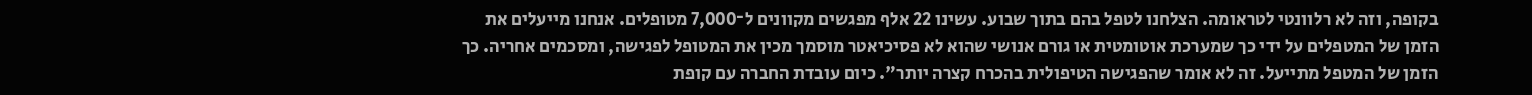בקופה, וזה לא רלוונטי לטראומה. הצלחנו לטפל בהם בתוך שבוע. עשינו 22 אלף מפגשים מקוונים ל־7,000 מטופלים. אנחנו מייעלים את הזמן של המטפלים על ידי כך שמערכת אוטומטית או גורם אנושי שהוא לא פסיכיאטר מוסמך מכין את המטופל לפגישה, ומסכמים אחריה. כך הזמן של המטפל מתייעל. זה לא אומר שהפגישה הטיפולית בהכרח קצרה יותר". כיום עובדת החברה עם קופת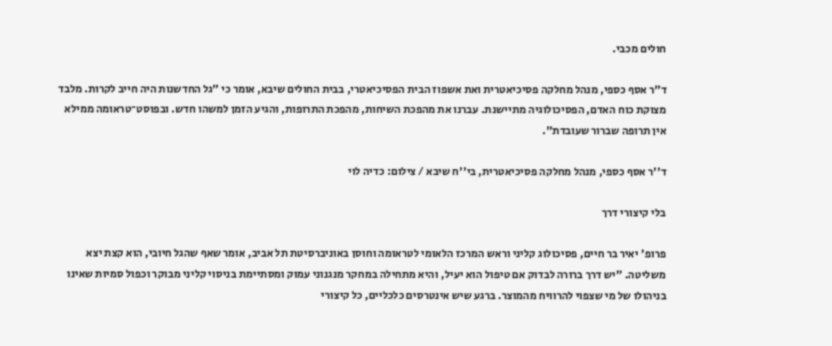חולים מכבי.

ד"ר אסף כספי, מנהל מחלקה פסיכיאטרית ואת אשפוז הבית הפסיכיאטרי, בבית החולים שיבא, אומר כי "גל החדשנות היה חייב לקרות. מלבד מצוקת כוח האדם, הפסיכולוגיה מתיישנת. עברנו את מהפכת השיחות, מהפכת התרופות, והגיע הזמן למשהו חדש. ובפוסט־טראומה ממילא אין תרופה שברור שעובדת".

ד''ר אסף כספי, מנהל מחלקה פסיכיאטרית, בי''ח שיבא / צילום: כדיה לוי

בלי קיצורי דרך

פרופ' יאיר בר חיים, פסיכולוג קליני וראש המרכז הלאומי לטראומה וחוסן באוניברסיטת תל אביב, אומר שאף שהגל חיובי, הוא קצת יצא משליטה. "יש דרך ברורה לבדוק אם טיפול הוא יעיל, והיא מתחילה במחקר מנגנוני עמוק ומסתיימת בניסוי קליני מבוקר וכפול סמיות שאינו בניהולו של מי שצפוי להרוויח מהמוצר. ברגע שיש אינטרסים כלכליים, כל קיצורי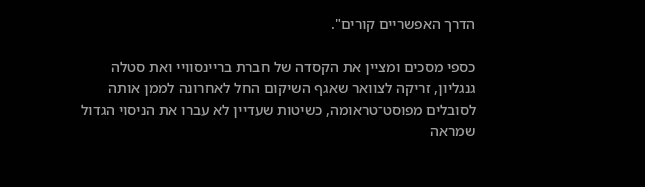הדרך האפשריים קורים".

כספי מסכים ומציין את הקסדה של חברת בריינסוויי ואת סטלה גנגליון, זריקה לצוואר שאגף השיקום החל לאחרונה לממן אותה לסובלים מפוסט־טראומה, כשיטות שעדיין לא עברו את הניסוי הגדול שמראה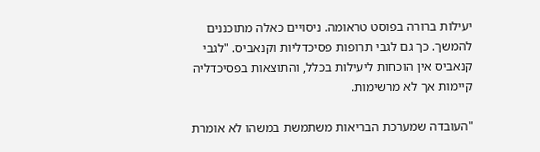יעילות ברורה בפוסט טראומה. ניסויים כאלה מתוכננים להמשך. כך גם לגבי תרופות פסיכדליות וקנאביס. "לגבי קנאביס אין הוכחות ליעילות בכלל, והתוצאות בפסיכדליה קיימות אך לא מרשימות.

"העובדה שמערכת הבריאות משתמשת במשהו לא אומרת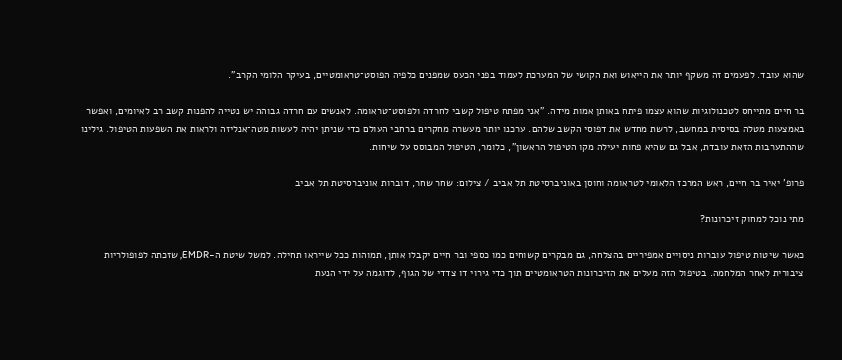שהוא עובד. לפעמים זה משקף יותר את הייאוש ואת הקושי של המערכת לעמוד בפני הכעס שמפנים כלפיה הפוסט־טראומטיים, בעיקר הלומי הקרב".

בר חיים מתייחס לטכנולוגיות שהוא עצמו פיתח באותן אמות מידה. "אני מפתח טיפול קשבי לחרדה ולפוסט־טראומה. לאנשים עם חרדה גבוהה יש נטייה להפנות קשב רב לאיומים, ואפשר באמצעות מטלה בסיסית במחשב, לרשת מחדש את דפוסי הקשב שלהם. ערכנו יותר מעשרה מחקרים ברחבי העולם כדי שניתן יהיה לעשות מטה־אנליזה ולראות את השפעות הטיפול. גילינו שההתערבות הזאת עובדת, אבל גם שהיא פחות יעילה מקו הטיפול הראשון", כלומר, הטיפול המבוסס על שיחות.

פרופ' יאיר בר חיים, ראש המרכז הלאומי לטראומה וחוסן באוניברסיטת תל אביב / צילום: שחר שחר, דוברות אוניברסיטת תל אביב

מתי נוכל למחוק זיכרונות?

כאשר שיטות טיפול עוברות ניסויים אמפיריים בהצלחה, גם מבקרים קשוחים כמו כספי ובר חיים יקבלו אותן, תמוהות ככל שייראו תחילה. למשל שיטת ה-EMDR, שזכתה לפופולריות ציבורית לאחר המלחמה. בטיפול הזה מעלים את הזיכרונות הטראומטיים תוך כדי גירוי דו צדדי של הגוף, לדוגמה על ידי הנעת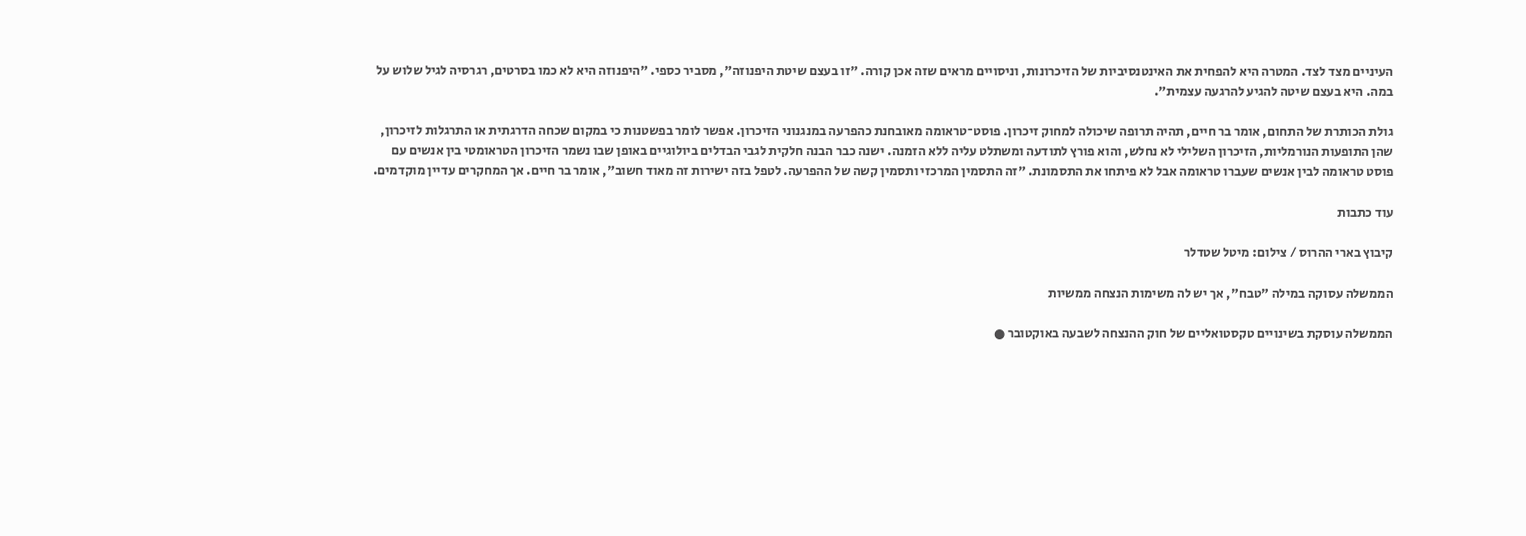העיניים מצד לצד. המטרה היא להפחית את האינטנסיביות של הזיכרונות, וניסויים מראים שזה אכן קורה. "זו בעצם שיטת היפנוזה", מסביר כספי. "היפנוזה היא לא כמו בסרטים, רגרסיה לגיל שלוש על במה. היא בעצם שיטה להגיע להרגעה עצמית".

גולת הכותרת של התחום, אומר בר חיים, תהיה תרופה שיכולה למחוק זיכרון. פוסט־טראומה מאובחנת כהפרעה במנגנוני הזיכרון. אפשר לומר בפשטנות כי במקום שכחה הדרגתית או התרגלות לזיכרון, שהן התופעות הנורמליות, הזיכרון השלילי לא נחלש, והוא פורץ לתודעה ומשתלט עליה ללא הזמנה. ישנה כבר הבנה חלקית לגבי הבדלים ביולוגיים באופן שבו נשמר הזיכרון הטראומטי בין אנשים עם פוסט טראומה לבין אנשים שעברו טראומה אבל לא פיתחו את התסמונת. "זה התסמין המרכזי ותסמין קשה של ההפרעה. לטפל בזה ישירות זה מאוד חשוב", אומר בר חיים. אך המחקרים עדיין מוקדמים.

עוד כתבות

קיבוץ בארי ההרוס / צילום: מיטל שטדלר

הממשלה עסוקה במילה "טבח", אך יש לה משימות הנצחה ממשיות

הממשלה עוסקת בשינויים טקסטואליים של חוק ההנצחה לשבעה באוקטובר ●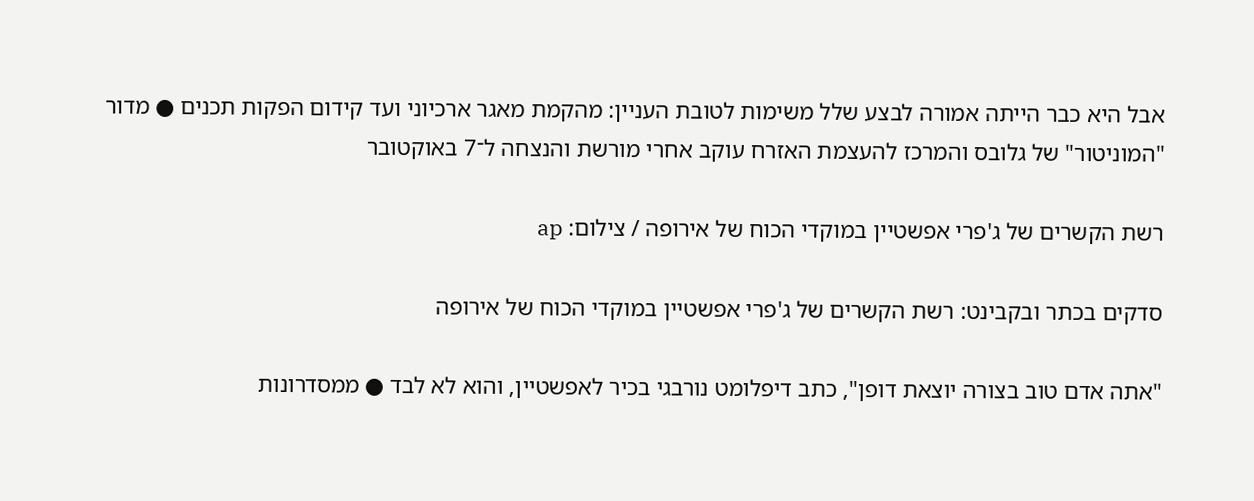אבל היא כבר הייתה אמורה לבצע שלל משימות לטובת העניין: מהקמת מאגר ארכיוני ועד קידום הפקות תכנים ● מדור "המוניטור" של גלובס והמרכז להעצמת האזרח עוקב אחרי מורשת והנצחה ל־7 באוקטובר

רשת הקשרים של ג'פרי אפשטיין במוקדי הכוח של אירופה / צילום: ap

סדקים בכתר ובקבינט: רשת הקשרים של ג'פרי אפשטיין במוקדי הכוח של אירופה

"אתה אדם טוב בצורה יוצאת דופן", כתב דיפלומט נורבגי בכיר לאפשטיין, והוא לא לבד ● ממסדרונות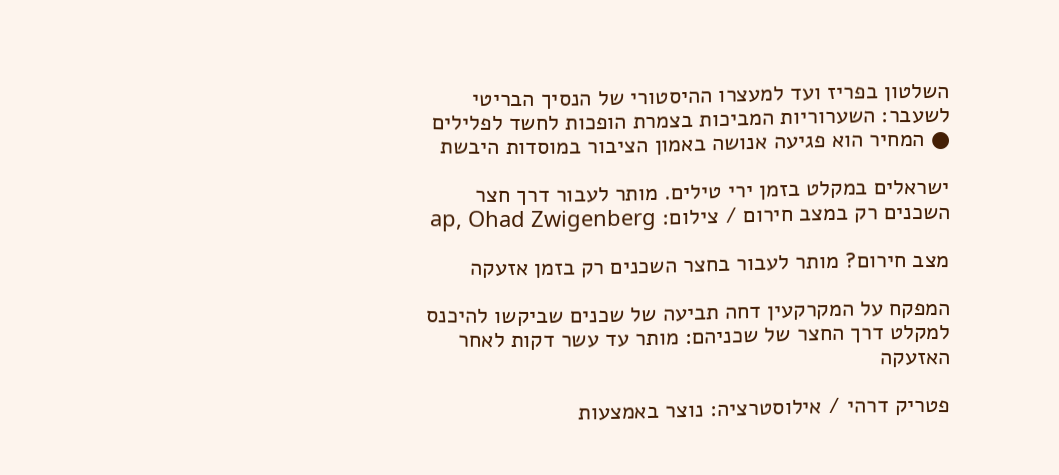השלטון בפריז ועד למעצרו ההיסטורי של הנסיך הבריטי לשעבר: השערוריות המביכות בצמרת הופכות לחשד לפלילים ● המחיר הוא פגיעה אנושה באמון הציבור במוסדות היבשת

ישראלים במקלט בזמן ירי טילים. מותר לעבור דרך חצר השכנים רק במצב חירום / צילום: ap, Ohad Zwigenberg

מצב חירום? מותר לעבור בחצר השכנים רק בזמן אזעקה

המפקח על המקרקעין דחה תביעה של שכנים שביקשו להיכנס למקלט דרך החצר של שכניהם: מותר עד עשר דקות לאחר האזעקה

פטריק דרהי / אילוסטרציה: נוצר באמצעות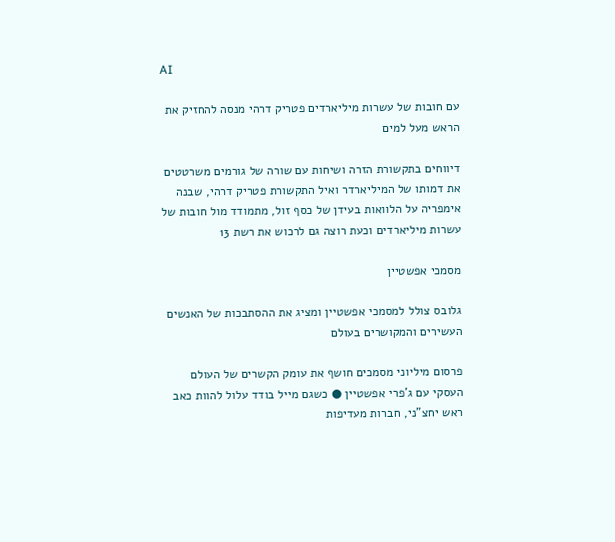AI

עם חובות של עשרות מיליארדים פטריק דרהי מנסה להחזיק את הראש מעל למים

דיווחים בתקשורת הזרה ושיחות עם שורה של גורמים משרטטים את דמותו של המיליארדר ואיל התקשורת פטריק דרהי, שבנה אימפריה על הלוואות בעידן של כסף זול, מתמודד מול חובות של עשרות מיליארדים וכעת רוצה גם לרכוש את רשת 13

מסמכי אפשטיין

גלובס צולל למסמכי אפשטיין ומציג את ההסתבכות של האנשים העשירים והמקושרים בעולם

פרסום מיליוני מסמכים חושף את עומק הקשרים של העולם העסקי עם ג'פרי אפשטיין ● כשגם מייל בודד עלול להוות כאב ראש יחצ"ני, חברות מעדיפות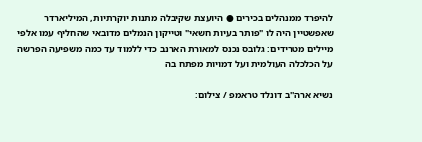להיפרד ממנהלים בכירים ● היועצת שקיבלה מתנות יוקרתיות, המיליארדר שאפשטיין היה לו "פותר בעיות חשאי" וטייקון הנמלים מדובאי שהחליף עמו אלפי מיילים מטרידים: גלובס נכנס למאורת הארנב כדי ללמוד עד כמה משפיעה הפרשה על הכלכלה העולמית ועל דמויות מפתח בה

נשיא ארה''ב דונלד טראמפ / צילום: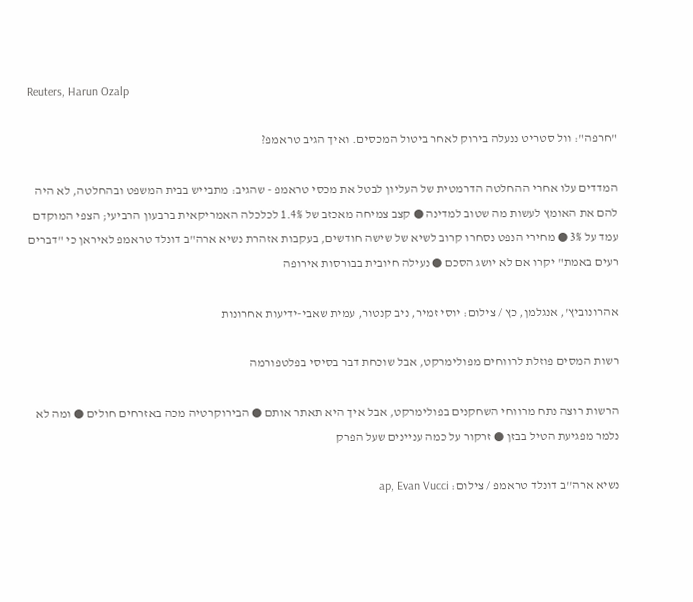Reuters, Harun Ozalp

"חרפה": וול סטריט ננעלה בירוק לאחר ביטול המכסים. ואיך הגיב טראמפ?

המדדים עלו אחרי ההחלטה הדרמטית של העליון לבטל את מכסי טראמפ - שהגיב: מתבייש בבית המשפט ובהחלטה, לא היה להם את האומץ לעשות מה שטוב למדינה ● קצב צמיחה מאכזב של 1.4% לכלכלה האמריקאית ברבעון הרביעי; הצפי המוקדם עמד על 3% ● מחירי הנפט נסחרו קרוב לשיא של שישה חודשים, בעקבות אזהרת נשיא ארה"ב דונלד טראמפ לאיראן כי "דברים רעים באמת" יקרו אם לא יושג הסכם ● נעילה חיובית בבורסות אירופה

אהרונוביץ', אנגלמן, כץ / צילום: יוסי זמיר, ניב קנטור, עמית שאבי-ידיעות אחרונות

רשות המסים פוזלת לרווחים מפולימרקט, אבל שוכחת דבר בסיסי בפלטפורמה

הרשות רוצה נתח מרווחי השחקנים בפולימרקט, אבל איך היא תאתר אותם ● הבירוקרטיה מכה באזרחים חולים ● ומה לא נלמר מפגיעת הטיל בבזן ● זרקור על כמה עניינים שעל הפרק

נשיא ארה''ב דונלד טראמפ / צילום: ap, Evan Vucci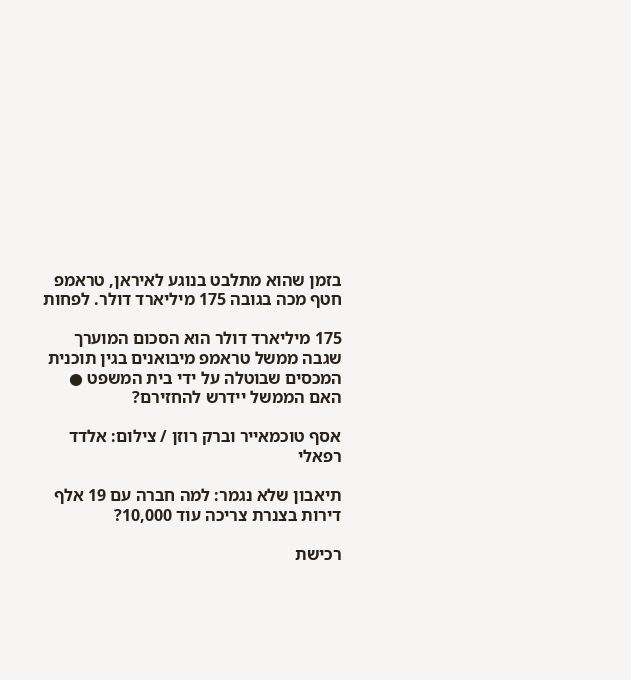בזמן שהוא מתלבט בנוגע לאיראן, טראמפ חטף מכה בגובה 175 מיליארד דולר. לפחות

175 מיליארד דולר הוא הסכום המוערך שגבה ממשל טראמפ מיבואנים בגין תוכנית המכסים שבוטלה על ידי בית המשפט ● האם הממשל יידרש להחזירם?

אסף טוכמאייר וברק רוזן / צילום: אלדד רפאלי

תיאבון שלא נגמר: למה חברה עם 19 אלף דירות בצנרת צריכה עוד 10,000?

רכישת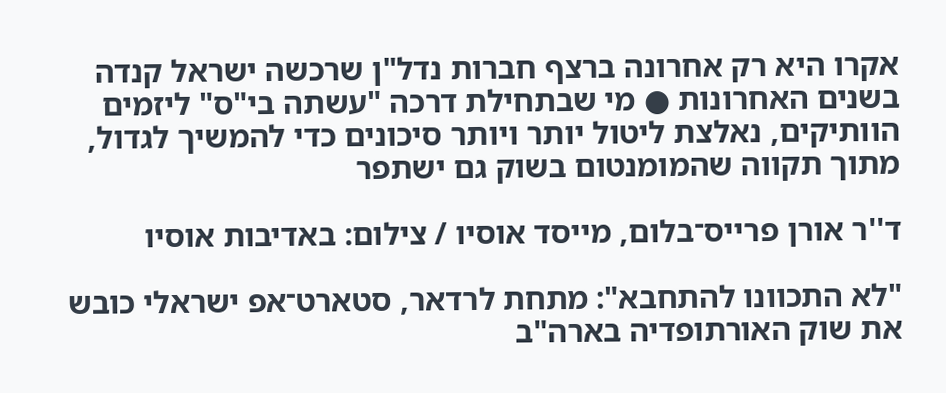אקרו היא רק אחרונה ברצף חברות נדל"ן שרכשה ישראל קנדה בשנים האחרונות ● מי שבתחילת דרכה "עשתה בי"ס" ליזמים הוותיקים, נאלצת ליטול יותר ויותר סיכונים כדי להמשיך לגדול, מתוך תקווה שהמומנטום בשוק גם ישתפר

ד''ר אורן פרייס־בלום, מייסד אוסיו / צילום: באדיבות אוסיו

"לא התכוונו להתחבא": מתחת לרדאר, סטארט־אפ ישראלי כובש את שוק האורתופדיה בארה"ב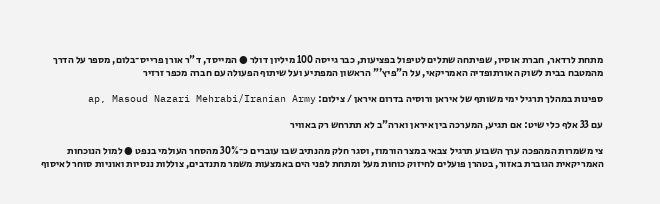מתחת לרדאר, חברת אוסיו, שפיתחה שתלים לטיפול בפציעות, כבר גייסה 100 מיליון דולר ● המייסד, ד"ר אורן פרייס־בלום, מספר על הדרך מהמטבח בבית לשוק האורתופדיה האמריקאי, על ה"פיץ'" הראשון המפתיע ועל שיתוף הפעולה עם חברה מכפר זרזיר

ספינות במהלך תרגיל ימי משותף של איראן ורוסיה בדרום איראן / צילום: ap, Masoud Nazari Mehrabi/Iranian Army

עם 33 אלף כלי שיט: אם תגיע, המערכה בין איראן וארה"ב לא תתרחש רק באוויר

צי משמרות המהפכה ערך השבוע תרגיל צבאי במצר הורמוז, וסגר חלק מהנתיב שבו עוברים כ־30% מהסחר העולמי בנפט ● למול הנוכחות האמריקאית הגוברת באזור, בטהרן פועלים לחיזוק כוחות מעל ומתחת לפני הים באמצעות משמר מתנדבים, צוללות ננסיות ואוניות סוחר לאיסוף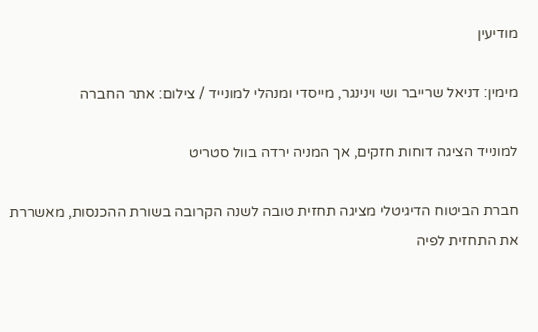מודיעין

מימין: דניאל שרייבר ושי וינינגר, מייסדי ומנהלי למונייד / צילום: אתר החברה

למונייד הציגה דוחות חזקים, אך המניה ירדה בוול סטריט

חברת הביטוח הדיגיטלי מציגה תחזית טובה לשנה הקרובה בשורת ההכנסות, מאשררת את התחזית לפיה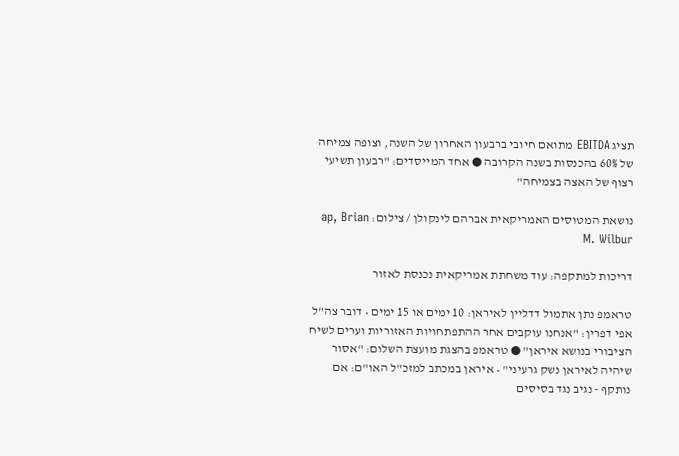תציג EBITDA מתואם חיובי ברבעון האחרון של השנה, וצופה צמיחה של 60% בהכנסות בשנה הקרובה ● אחד המייסדים: "רבעון תשיעי רצוף של האצה בצמיחה"

נושאת המטוסים האמריקאית אברהם לינקולן / צילום: ap, Brian M. Wilbur

דריכות למתקפה: עוד משחתת אמריקאית נכנסת לאזור

טראמפ נתן אתמול דדליין לאיראן: 10 ימים או 15 ימים • דובר צה"ל אפי דפרין: "אנחנו עוקבים אחר ההתפתחויות האזוריות וערים לשיח הציבורי בנושא איראן" ● טראמפ בהצגת מועצת השלום: "אסור שיהיה לאיראן נשק גרעיני" • איראן במכתב למזכ"ל האו"ם: אם נותקף - נגיב נגד בסיסים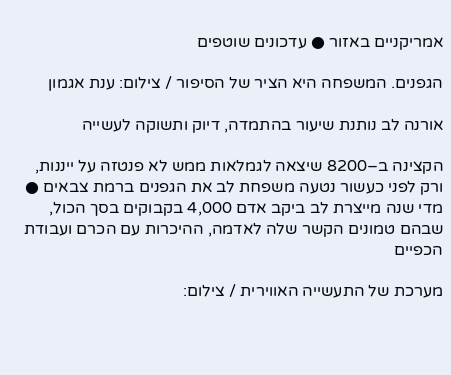אמריקניים באזור ● עדכונים שוטפים

הגפנים. המשפחה היא הציר של הסיפור / צילום: ענת אגמון

אורנה לב נותנת שיעור בהתמדה, דיוק ותשוקה לעשייה

הקצינה ב–8200 שיצאה לגמלאות ממש לא פנטזה על ייננות, ורק לפני כעשור נטעה משפחת לב את הגפנים ברמת צבאים ● מדי שנה מייצרת לב ביקב אדם 4,000 בקבוקים בסך הכול, שבהם טמונים הקשר שלה לאדמה, ההיכרות עם הכרם ועבודת הכפיים

מערכת של התעשייה האווירית / צילום: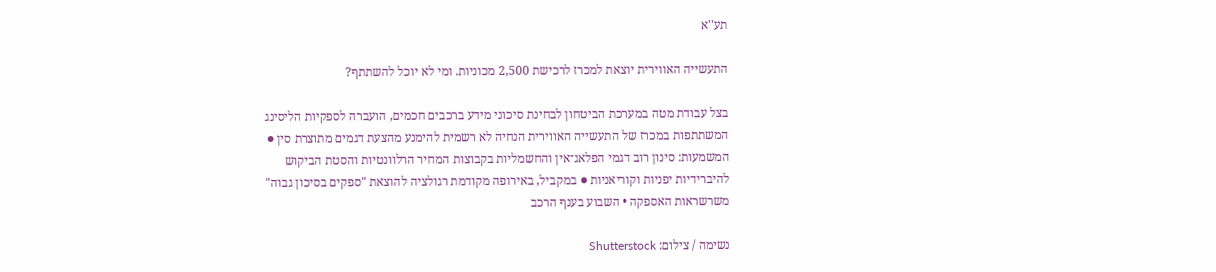תע''א

התעשייה האווירית יוצאת למכרז לרכישת 2,500 מכוניות. ומי לא יוכל להשתתף?

בצל עבודת מטה במערכת הביטחון לבחינת סיכוני מידע ברכבים חכמים, הועברה לספקיות הליסינג המשתתפות במכרז של התעשייה האווירית הנחיה לא רשמית להימנע מהצעת דגמים מתוצרת סין ● המשמעות: סינון רוב דגמי הפלאג־אין והחשמליות בקבוצות המחיר הרלוונטיות והסטת הביקוש להיברידיות יפניות וקוריאניות ● במקביל, באירופה מקודמת רגולציה להוצאת "ספקים בסיכון גבוה" משרשראות האספקה • השבוע בענף הרכב

נשימה / צילום: Shutterstock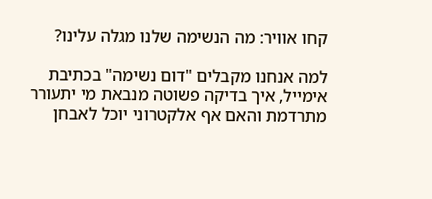קחו אוויר: מה הנשימה שלנו מגלה עלינו?

למה אנחנו מקבלים "דום נשימה" בכתיבת אימייל, איך בדיקה פשוטה מנבאת מי יתעורר מתרדמת והאם אף אלקטרוני יוכל לאבחן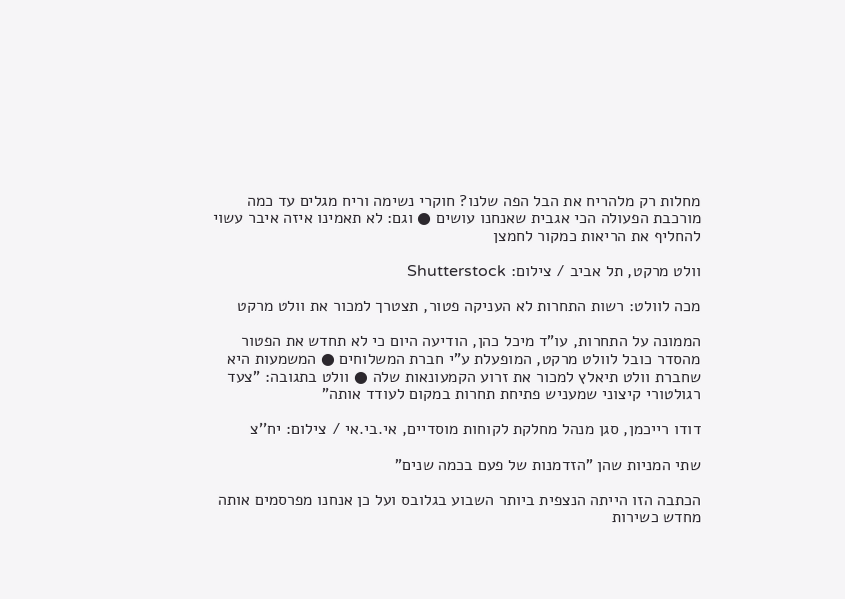מחלות רק מלהריח את הבל הפה שלנו? חוקרי נשימה וריח מגלים עד כמה מורכבת הפעולה הכי אגבית שאנחנו עושים ● וגם: לא תאמינו איזה איבר עשוי להחליף את הריאות כמקור לחמצן

וולט מרקט, תל אביב / צילום: Shutterstock

מכה לוולט: רשות התחרות לא העניקה פטור, תצטרך למכור את וולט מרקט

הממונה על התחרות, עו"ד מיכל כהן, הודיעה היום כי לא תחדש את הפטור מהסדר כובל לוולט מרקט, המופעלת ע"י חברת המשלוחים ● המשמעות היא שחברת וולט תיאלץ למכור את זרוע הקמעונאות שלה ● וולט בתגובה: "צעד רגולטורי קיצוני שמעניש פתיחת תחרות במקום לעודד אותה"

דודו רייכמן, סגן מנהל מחלקת לקוחות מוסדיים, אי.בי.אי / צילום: יח''צ

שתי המניות שהן "הזדמנות של פעם בכמה שנים"

הכתבה הזו הייתה הנצפית ביותר השבוע בגלובס ועל כן אנחנו מפרסמים אותה מחדש כשירות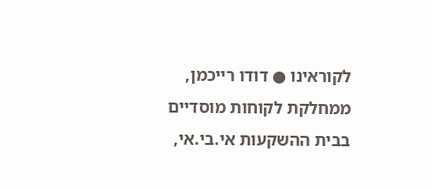לקוראינו ● דודו רייכמן, ממחלקת לקוחות מוסדיים בבית ההשקעות אי.בי.אי,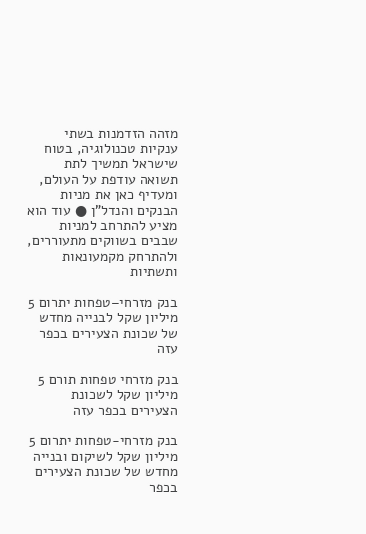מזהה הזדמנות בשתי ענקיות טכנולוגיה, בטוח שישראל תמשיך לתת תשואה עודפת על העולם, ומעדיף כאן את מניות הבנקים והנדל"ן ● עוד הוא מציע להתרחב למניות שבבים בשווקים מתעוררים, ולהתרחק מקמעונאות ותשתיות

בנק מזרחי–טפחות יתרום 5 מיליון שקל לבנייה מחדש של שכונת הצעירים בכפר עזה

בנק מזרחי טפחות תורם 5 מיליון שקל לשכונת הצעירים בכפר עזה

בנק מזרחי-טפחות יתרום 5 מיליון שקל לשיקום ובנייה מחדש של שכונת הצעירים בכפר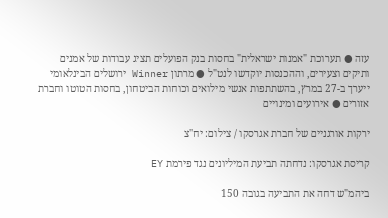עזה ● תערוכת "אמנות ישראלית" בחסות בנק הפועלים תציג עבודות של אמנים ותיקים וצעירים, וההכנסות יוקדשו לנט"ל ● מרתון Winner ירושלים הבינלאומי ייערך ב-27 במרץ, בהשתתפות אנשי מילואים וכוחות הביטחון, בחסות הטוטו וחברת אזורים ● אירועים ומינויים

ירקות אורגניים של חברת אגרסקו / צילום: יח''צ

קריסת אגרסקו: נדחתה תביעת המיליונים נגד פירמת EY

ביהמ"ש דחה את התביעה בגובה 150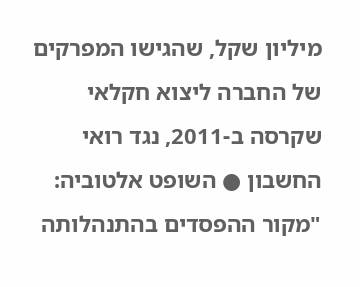מיליון שקל, שהגישו המפרקים של החברה ליצוא חקלאי שקרסה ב-2011, נגד רואי החשבון ● השופט אלטוביה: "מקור ההפסדים בהתנהלותה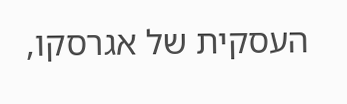העסקית של אגרסקו,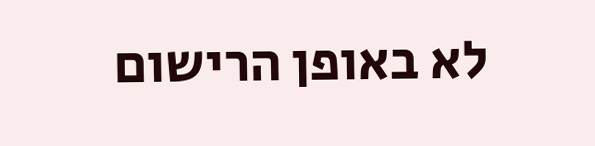לא באופן הרישום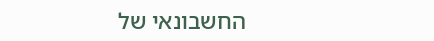החשבונאי של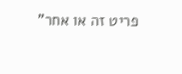פריט זה או אחר"